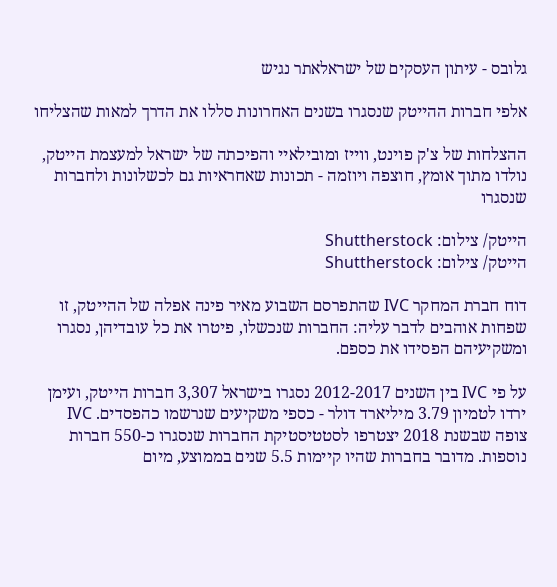גלובס - עיתון העסקים של ישראלאתר נגיש

אלפי חברות ההייטק שנסגרו בשנים האחרונות סללו את הדרך למאות שהצליחו

ההצלחות של צ'ק פוינט, ווייז ומובילאיי והפיכתה של ישראל למעצמת הייטק, נולדו מתוך אומץ, חוצפה ויוזמה - תכונות שאחראיות גם לכשלונות ולחברות שנסגרו

הייטק/ צילום: Shuttherstock
הייטק/ צילום: Shuttherstock

דוח חברת המחקר IVC שהתפרסם השבוע מאיר פינה אפלה של ההייטק, זו שפחות אוהבים לדבר עליה: החברות שנכשלו, פיטרו את כל עובדיהן, נסגרו ומשקיעיהם הפסידו את כספם.

על פי IVC בין השנים 2012-2017 נסגרו בישראל 3,307 חברות הייטק, ועימן ירדו לטמיון 3.79 מיליארד דולר - כספי משקיעים שנרשמו כהפסדים. IVC צופה שבשנת 2018 יצטרפו לסטטיסטיקת החברות שנסגרו כ-550 חברות נוספות. מדובר בחברות שהיו קיימות 5.5 שנים בממוצע, מיום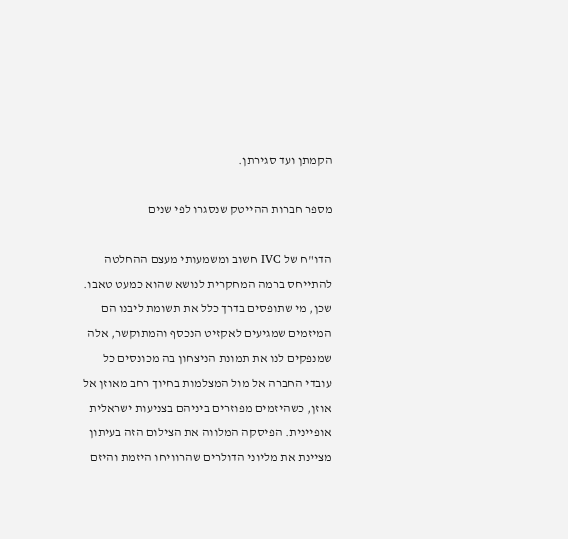הקמתן ועד סגירתן.

מספר חברות ההייטק שנסגרו לפי שנים

הדו"ח של IVC חשוב ומשמעותי מעצם ההחלטה להתייחס ברמה המחקרית לנושא שהוא כמעט טאבו. שכן, מי שתופסים בדרך כלל את תשומת ליבנו הם המיזמים שמגיעים לאקזיט הנכסף והמתוקשר, אלה שמנפקים לנו את תמונת הניצחון בה מכונסים כל עובדי החברה אל מול המצלמות בחיוך רחב מאוזן אל אוזן, כשהיזמים מפוזרים ביניהם בצניעות ישראלית אופיינית. הפיסקה המלווה את הצילום הזה בעיתון מציינת את מליוני הדולרים שהרוויחו היזמת והיזם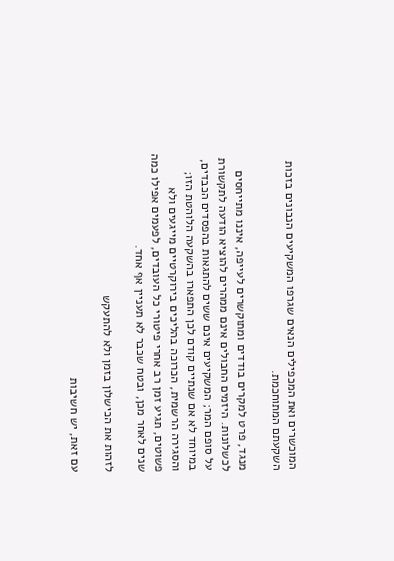המוכשרים ואת המכפילים הנאים שגרפו המשקיעים הנבונים בזכות השקעתם המתוחכמת.

מנגד, פרט למקרים בודדים ומתוקשרים לעייפה, איננו מתייחסים לכשלונות. היזמים החבולים אינם ממהרים להוציא הודעה לתקשורת על סופם המר; המשקיעים אינם ששים להתגאות בהפסדים הכבדים, במיוחד לא אם שנתיים קודם לכן התפארו בהשקעה הלוהטת הזו; והסגירה הרשמית, הכרוכה בהליכים בירוקרטיים מייגעים ולא פשוטים, תגיע זמן רב אחרי פיטורי כל העובדים, לפעמים אפילו כמה שנים לאחר מכן, ובטח שכבר לא תעניין אף אחד.

לזהות את הכישלון בזמן ולא להתעקש

עם זאת, יש חשיבות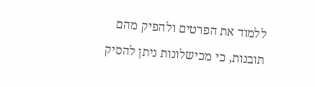ללמוד את הפרטים ולהפיק מהם תובנות, כי מכישלונות ניתן להסיק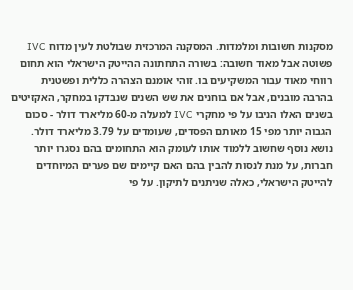מסקנות חשובות ומלמדות. המסקנה המרכזית שבולטת לעין מדוח IVC פשוטה אבל מאוד חשובה: בשורה התחתונה ההייטק הישראלי הוא תחום רווחי מאוד עבור המשקיעים בו. זוהי אומנם הצהרה כללית ופשטנית בהרבה מובנים, אבל אם בוחנים את שש השנים שנבדקו במחקר, האקזיטים בשנים האלו הניבו על פי מחקרי IVC למעלה מ-60 מליארד דולר - סכום הגבוה יותר מפי 15 מאותם הפסדים, שעומדים על 3.79 מליארד דולר. נושא נוסף שחשוב ללמוד אותו לעומק הוא התחומים בהם נסגרו יותר חברות, על מנת לנסות להבין בהם האם קיימים שם פערים המיוחדים להייטק הישראלי, כאלה שניתנים לתיקון. על פי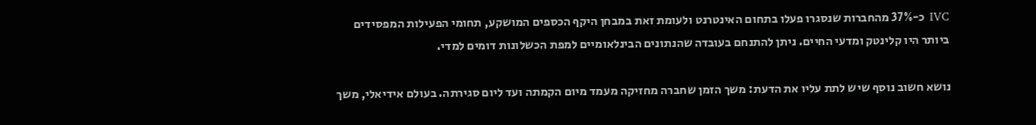IVC כ-37% מהחברות שנסגרו פעלו בתחום האינטרנט ולעומת זאת במבחן היקף הכספים המושקע, תחומי הפעילות המפסידים ביותר היו קלינטק ומדעי החיים. ניתן להתנחם בעובדה שהנתונים הבינלאומיים למפת הכשלונות דומים למדי.

נושא חשוב נוסף שיש לתת עליו את הדעת: משך הזמן שחברה מחזיקה מעמד מיום הקמתה ועד ליום סגירתה. בעולם אידיאלי, משך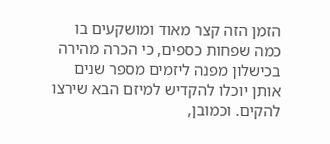הזמן הזה קצר מאוד ומושקעים בו כמה שפחות כספים, כי הכרה מהירה בכישלון מפנה ליזמים מספר שנים אותן יוכלו להקדיש למיזם הבא שירצו להקים. וכמובן,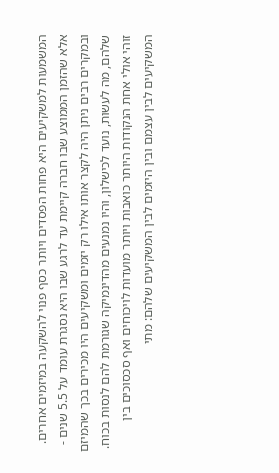המשמעות למשקיעים היא פחות הפסדים ויותר כסף פנוי להשקעה במיזמים אחרים. אלא שהזמן הממוצע שבו חברה קיימת עד לרגע שבו היא נסגרת עומד על 5.5 שנים - ובמקרים רבים ניתן היה לקצר אותו אילו רק יזמים ומשקיעים היו מכירים בכך שהמיזם שלהם, מה לעשות, נועד לכישלון, והיו נמנעים מהדינמיקה שגורמת להם לנסות בכוח. זוהי אולי אחת הנקודות היותר כואבות ויותר מועדות לויכוחים ואף סכסוכים בין המשקיעים לבין עצמם ובין היזמים לבין המשקיעים שלהם: מתי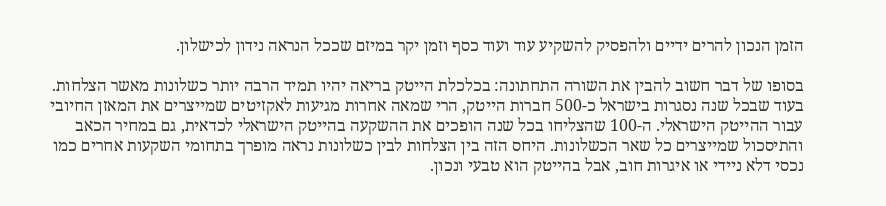הזמן הנכון להרים ידיים ולהפסיק להשקיע עוד ועוד כסף וזמן יקר במיזם שככל הנראה נידון לכישלון.

בסופו של דבר חשוב להבין את השורה התחתונה: בכלכלת הייטק בריאה יהיו תמיד הרבה יותר כשלונות מאשר הצלחות. בעוד שבכל שנה נסגרות בישראל כ-500 חברות הייטק, הרי שמאה אחרות מגיעות לאקזיטים שמייצרים את המאזן החיובי עבור ההייטק הישראלי. ה-100 שהצליחו בכל שנה הופכים את ההשקעה בהייטק הישראלי לכדאית, גם במחיר הכאב והתיסכול שמייצרים כל שאר הכשלונות. היחס הזה בין הצלחות לבין כשלונות נראה מופרך בתחומי השקעות אחרים כמו נכסי דלא ניידי או איגרות חוב, אבל בהייטק הוא טבעי ונכון.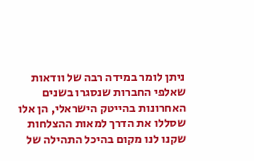ניתן לומר במידה רבה של וודאות שאלפי החברות שנסגרו בשנים האחרונות בהייטק הישראלי, הן אלו שסללו את הדרך למאות ההצלחות שקנו לנו מקום בהיכל התהילה של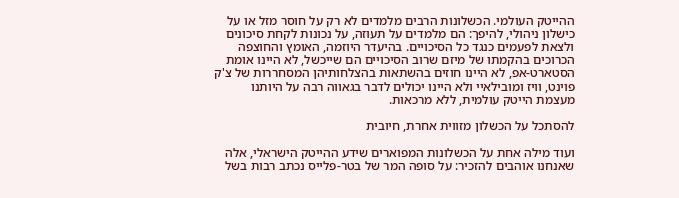ההייטק העולמי. הכשלונות הרבים מלמדים לא רק על חוסר מזל או על כישלון ניהולי, להיפך: הם מלמדים על תעוזה, על נכונות לקחת סיכונים ולצאת לפעמים כנגד כל הסיכויים. בהיעדר היוזמה, האומץ והחוצפה הכרוכים בהקמתו של מיזם שרוב הסיכויים הם שייכשל, לא היינו אומת הסטארט-אפ, לא היינו חוזים בהשתאות בהצלחותיהן המסחררות של צ'ק פוינט, וויז ומובילאיי ולא היינו יכולים לדבר בגאווה רבה על היותנו מעצמת הייטק עולמית, ללא מרכאות.

להסתכל על הכשלון מזווית אחרת, חיובית

ועוד מילה אחת על הכשלונות המפוארים שידע ההייטק הישראלי, אלה שאנחנו אוהבים להזכיר: על סופה המר של בטר-פלייס נכתב רבות בשל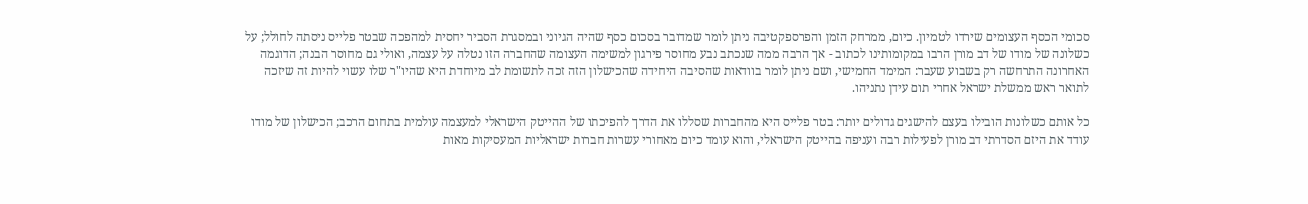סכומי הכסף העצומים שירדו לטמיון. כיום, ממרחק הזמן והפרספקטיבה ניתן לומר שמדובר בסכום כסף שהיה הגיוני ובמסגרת הסביר יחסית למהפכה שבטר פלייס ניסתה לחולל; על כשלונה של מודו של דב מורן הרבו במקומותינו לכתוב - אך הרבה ממה שנכתב נבע מחוסר פירגון למשימה העצומה שהחברה הזו נטלה על עצמה, ואולי גם מחוסר הבנה; הדוגמה האחרונה התרחשה רק בשבוע שעבר: המימד החמישי, ושם ניתן לומר בוודאות שהסיבה היחידה שהכישלון הזה זכה לתשומת לב מיוחדת היא שהיו"ר שלו עשוי להיות זה שיזכה לתואר ראש ממשלת ישראל אחרי תום עידן נתניהו.

כל אותם כשלונות הובילו בעצם להישגים גדולים יותר: בטר פלייס היא מהחברות שסללו את הדרך להפיכתו של ההייטק הישראלי למעצמה עולמית בתחום הרכב; הכישלון של מודו עודד את היזם הסדרתי דב מורן לפעילות רבה ועניפה בהייטק הישראלי, והוא עומד כיום מאחורי עשרות חברות ישראליות המעסיקות מאות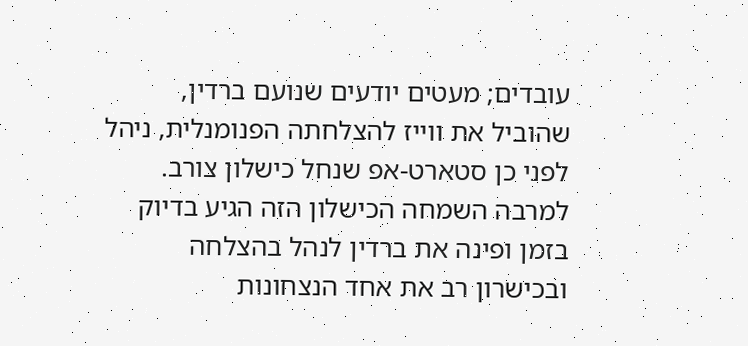עובדים; מעטים יודעים שנועם ברדין, שהוביל את ווייז להצלחתה הפנומנלית, ניהל לפני כן סטארט-אפ שנחל כישלון צורב. למרבה השמחה הכישלון הזה הגיע בדיוק בזמן ופינה את ברדין לנהל בהצלחה ובכישרון רב את אחד הנצחונות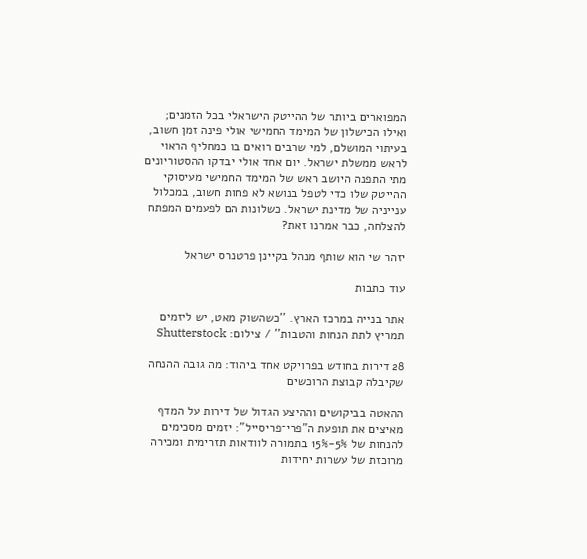המפוארים ביותר של ההייטק הישראלי בכל הזמנים; ואילו הכישלון של המימד החמישי אולי פינה זמן חשוב, בעיתוי המושלם, למי שרבים רואים בו כמחליף הראוי לראש ממשלת ישראל. יום אחד אולי יבדקו ההסטוריונים מתי התפנה היושב ראש של המימד החמישי מעיסוקי ההייטק שלו כדי לטפל בנושא לא פחות חשוב, במכלול ענייניה של מדינת ישראל. כשלונות הם לפעמים המפתח להצלחה, כבר אמרנו זאת?

יזהר שי הוא שותף מנהל בקיינן פרטנרס ישראל

עוד כתבות

אתר בנייה במרכז הארץ. ''כשהשוק מאט, יש ליזמים תמריץ לתת הנחות והטבות'' / צילום: Shutterstock

28 דירות בחודש בפרויקט אחד ביהוד: מה גובה ההנחה שקיבלה קבוצת הרוכשים

ההאטה בביקושים וההיצע הגדול של דירות על המדף מאיצים את תופעת ה"פרי־פריסייל": יזמים מסכימים להנחות של 5%-15% בתמורה לוודאות תזרימית ומכירה מרוכזת של עשרות יחידות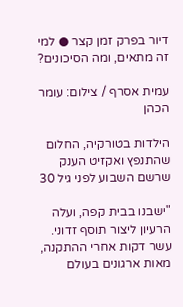דיור בפרק זמן קצר ● למי זה מתאים, ומה הסיכונים?

עמית אסרף / צילום: עומר הכהן

הילדות בטורקיה, החלום שהתנפץ ואקזיט הענק שרשם השבוע לפני גיל 30

"ישבנו בבית קפה, ועלה הרעיון ליצור תוסף זדוני. עשר דקות אחרי ההתקנה, מאות ארגונים בעולם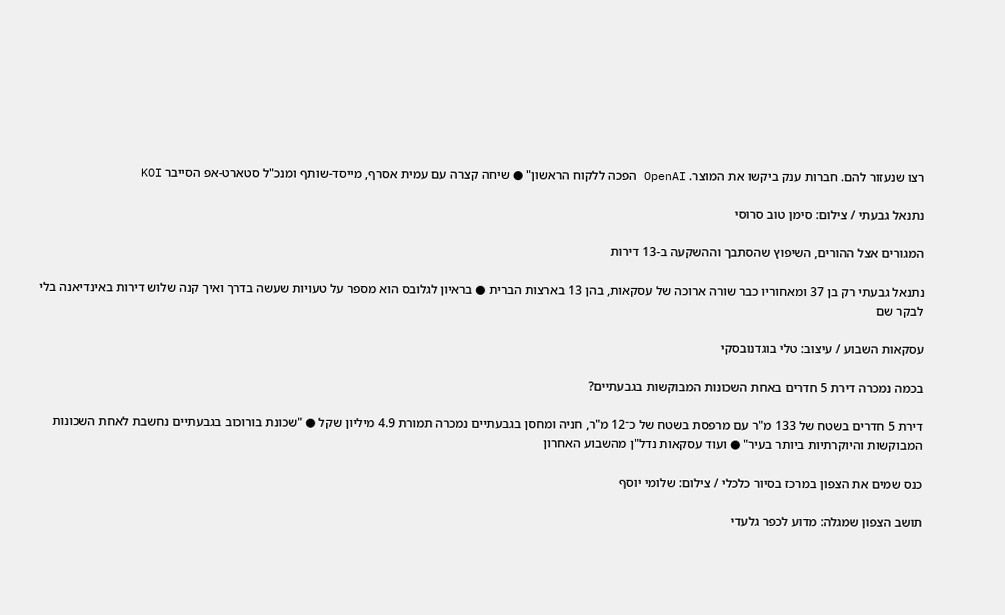רצו שנעזור להם. חברות ענק ביקשו את המוצר. OpenAI הפכה ללקוח הראשון" ● שיחה קצרה עם עמית אסרף, מייסד-שותף ומנכ"ל סטארט-אפ הסייבר KOI

נתנאל גבעתי / צילום: סימן טוב סרוסי

המגורים אצל ההורים, השיפוץ שהסתבך וההשקעה ב-13 דירות

נתנאל גבעתי רק בן 37 ומאחוריו כבר שורה ארוכה של עסקאות, בהן 13 בארצות הברית ● בראיון לגלובס הוא מספר על טעויות שעשה בדרך ואיך קנה שלוש דירות באינדיאנה בלי לבקר שם

עסקאות השבוע / עיצוב: טלי בוגדנובסקי

בכמה נמכרה דירת 5 חדרים באחת השכונות המבוקשות בגבעתיים?

דירת 5 חדרים בשטח של 133 מ"ר עם מרפסת בשטח של כ־12 מ"ר, חניה ומחסן בגבעתיים נמכרה תמורת 4.9 מיליון שקל ● "שכונת בורוכוב בגבעתיים נחשבת לאחת השכונות המבוקשות והיוקרתיות ביותר בעיר" ● ועוד עסקאות נדל"ן מהשבוע האחרון

כנס שמים את הצפון במרכז בסיור כלכלי / צילום: שלומי יוסף

תושב הצפון שמגלה: מדוע לכפר גלעדי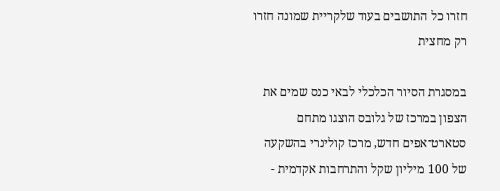חזרו כל התושבים בעוד שלקריית שמונה חזרו רק מחצית

במסגרת הסיור הכלכלי לבאי כנס שמים את הצפון במרכז של גלובס הוצגו מתחם סטארט־אפים חדש, מרכז קולינרי בהשקעה של 100 מיליון שקל והתרחבות אקדמית -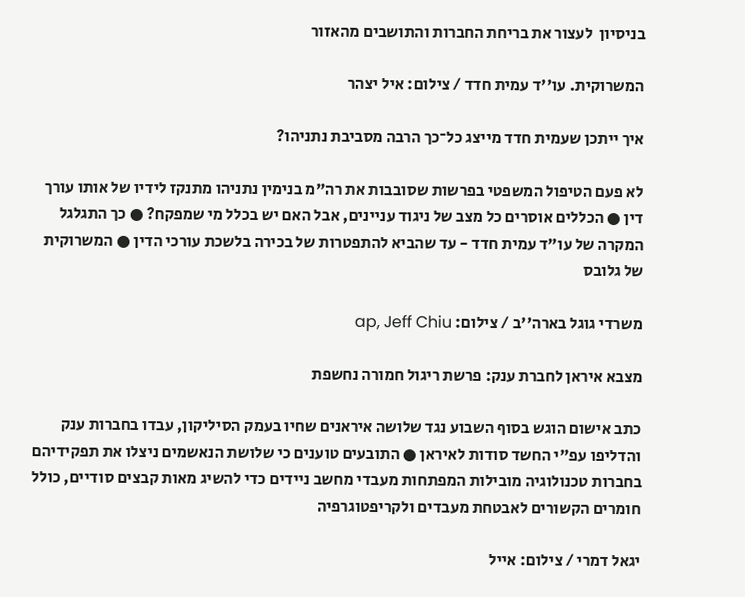בניסיון  לעצור את בריחת החברות והתושבים מהאזור

המשרוקית. עו''ד עמית חדד / צילום: איל יצהר

איך ייתכן שעמית חדד מייצג כל־כך הרבה מסביבת נתניהו?

לא פעם הטיפול המשפטי בפרשות שסובבות את רה"מ בנימין נתניהו מתנקז לידיו של אותו עורך דין ● הכללים אוסרים כל מצב של ניגוד עניינים, אבל האם יש בכלל מי שמפקח? ● כך התגלגל המקרה של עו"ד עמית חדד - עד שהביא להתפטרות של בכירה בלשכת עורכי הדין ● המשרוקית של גלובס

משרדי גוגל בארה''ב / צילום: ap, Jeff Chiu

מצבא איראן לחברת ענק: פרשת ריגול חמורה נחשפת

כתב אישום הוגש בסוף השבוע נגד שלושה איראנים שחיו בעמק הסיליקון, עבדו בחברות ענק והדליפו עפ"י החשד סודות לאיראן ● התובעים טוענים כי שלושת הנאשמים ניצלו את תפקידיהם בחברות טכנולוגיה מובילות המפתחות מעבדי מחשב ניידים כדי להשיג מאות קבצים סודיים, כולל חומרים הקשורים לאבטחת מעבדים ולקריפטוגרפיה

יגאל דמרי / צילום: אייל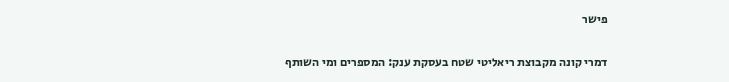פישר

דמרי קונה מקבוצת ריאליטי שטח בעסקת ענק: המספרים ומי השותף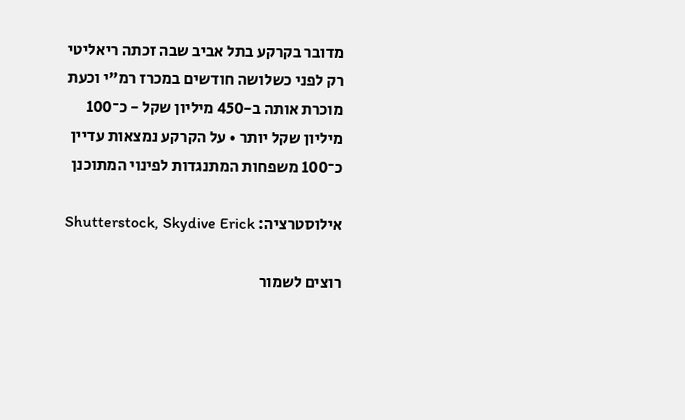מדובר בקרקע בתל אביב שבה זכתה ריאליטי רק לפני כשלושה חודשים במכרז רמ"י וכעת מוכרת אותה ב-450 מיליון שקל - כ־100 מיליון שקל יותר • על הקרקע נמצאות עדיין כ־100 משפחות המתנגדות לפינוי המתוכנן

אילוסטרציה: Shutterstock, Skydive Erick

רוצים לשמור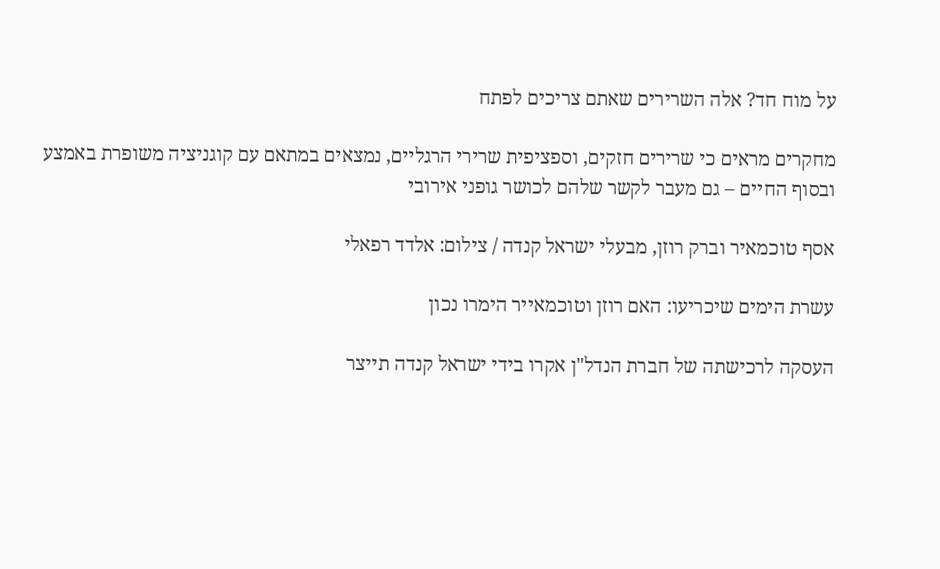על מוח חד? אלה השרירים שאתם צריכים לפתח

מחקרים מראים כי שרירים חזקים, וספציפית שרירי הרגליים, נמצאים במתאם עם קוגניציה משופרת באמצע ובסוף החיים – גם מעבר לקשר שלהם לכושר גופני אירובי

אסף טוכמאיר וברק רוזן, מבעלי ישראל קנדה / צילום: אלדד רפאלי

עשרת הימים שיכריעו: האם רוזן וטוכמאייר הימרו נכון

העסקה לרכישתה של חברת הנדל"ן אקרו בידי ישראל קנדה תייצר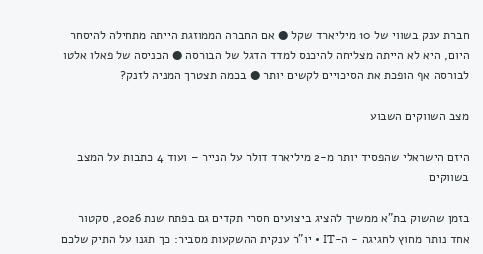חברת ענק בשווי של 10 מיליארד שקל ● אם החברה הממוזגת הייתה מתחילה להיסחר היום, היא לא הייתה מצליחה להיכנס למדד הדגל של הבורסה ● הכניסה של פאלו אלטו לבורסה אף הופכת את הסיכויים לקשים יותר ● בכמה תצטרך המניה לזנק?

מצב השווקים השבוע

היזם הישראלי שהפסיד יותר מ-2 מיליארד דולר על הנייר – ועוד 4 כתבות על המצב בשווקים

בזמן שהשוק בת"א ממשיך להציג ביצועים חסרי תקדים גם בפתח שנת 2026, סקטור אחד נותר מחוץ לחגיגה - ה-IT • יו"ר ענקית ההשקעות מסביר: כך תגנו על התיק שלכם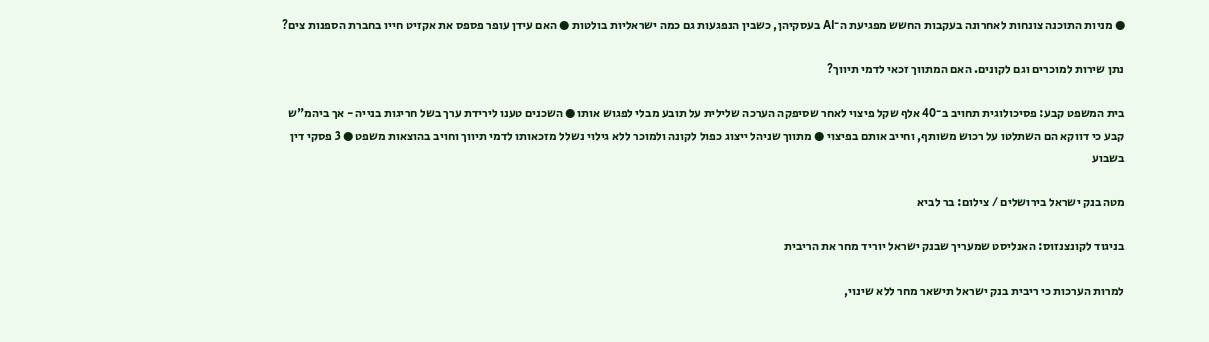● מניות התוכנה צונחות לאחרונה בעקבות החשש מפגיעת ה־AI בעסקיהן, כשבין הנפגעות גם כמה ישראליות בולטות ● האם עידן עופר פספס את אקזיט חייו בחברת הספנות צים?

נתן שירות למוכרים וגם לקונים. האם המתווך זכאי לדמי תיווך?

בית המשפט קבע: פסיכולוגית תחויב ב־40 אלף שקל פיצוי לאחר שסיפקה הערכה שלילית על תובע מבלי לפגוש אותו ● השכנים טענו לירידת ערך בשל חריגות בנייה - אך ביהמ"ש קבע כי דווקא הם השתלטו על רכוש משותף, וחייב אותם בפיצוי ● מתווך שניהל ייצוג כפול לקונה ולמוכר ללא גילוי נשלל מזכאותו לדמי תיווך וחויב בהוצאות משפט ● 3 פסקי דין בשבוע

מטה בנק ישראל בירושלים / צילום: בר לביא

בניגוד לקונצנזוס: האנליסט שמעריך שבנק ישראל יוריד מחר את הריבית

למרות הערכות כי ריבית בנק ישראל תישאר מחר ללא שינוי,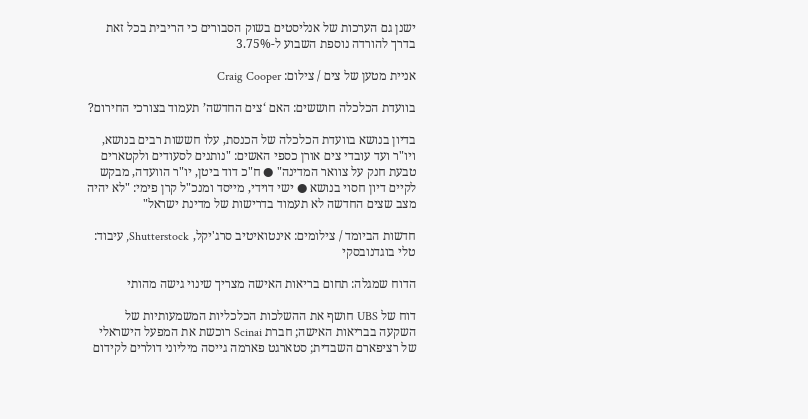ישנן גם הערכות של אנליסטים בשוק הסבורים כי הריבית בכל זאת בדרך להורדה נוספת השבוע ל-3.75%

אניית מטען של צים / צילום: Craig Cooper

בוועדת הכלכלה חוששים: האם ‘צים החדשה’ תעמוד בצורכי החירום?

בדיון בנושא בוועדת הכלכלה של הכנסת, עלו חששות רבים בנושא, ויו"ר ועד עובדי צים אורן כספי האשים: "נותנים לסעודים ולקטארים טבעת חנק על צוואר המדינה" ● ח"כ דוד ביטן, יו"ר הוועדה, מבקש לקיים דיון חסוי בנושא ● ישי דוידי, מייסד ומנכ"ל קרן פימי: "לא יהיה מצב שצים החדשה לא תעמוד בדרישות של מדינת ישראל"

חדשות הביומד / צילומים: אינטואיטיב סרג'יקל, Shutterstock, עיבוד: טלי בוגדנובסקי

הדוח שמגלה: תחום בריאות האישה מצריך שינוי גישה מהותי

דוח של UBS חושף את ההשלכות הכלכליות המשמעותיות של השקעה בבריאות האישה; חברת Scinai רוכשת את המפעל הישראלי של רציפארם השבדית; סטארגט פארמה גייסה מיליוני דולרים לקידום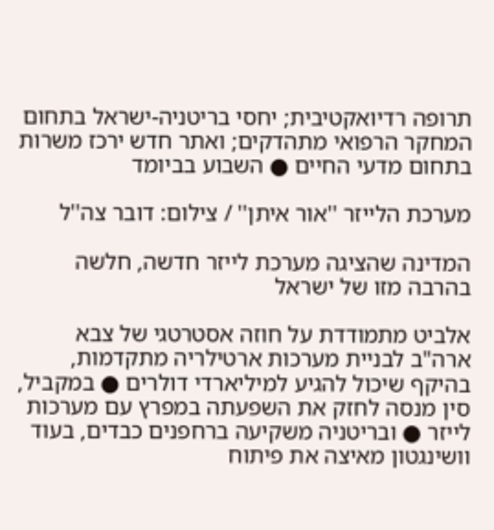תרופה רדיואקטיבית; יחסי בריטניה-ישראל בתחום המחקר הרפואי מתהדקים; ואתר חדש ירכז משרות בתחום מדעי החיים ● השבוע בביומד

מערכת הלייזר ''אור איתן'' / צילום: דובר צה''ל

המדינה שהציגה מערכת לייזר חדשה, חלשה בהרבה מזו של ישראל

אלביט מתמודדת על חוזה אסטרטגי של צבא ארה"ב לבניית מערכות ארטילריה מתקדמות, בהיקף שיכול להגיע למיליארדי דולרים ● במקביל, סין מנסה לחזק את השפעתה במפרץ עם מערכות לייזר ● ובריטניה משקיעה ברחפנים כבדים, בעוד וושינגטון מאיצה את פיתוח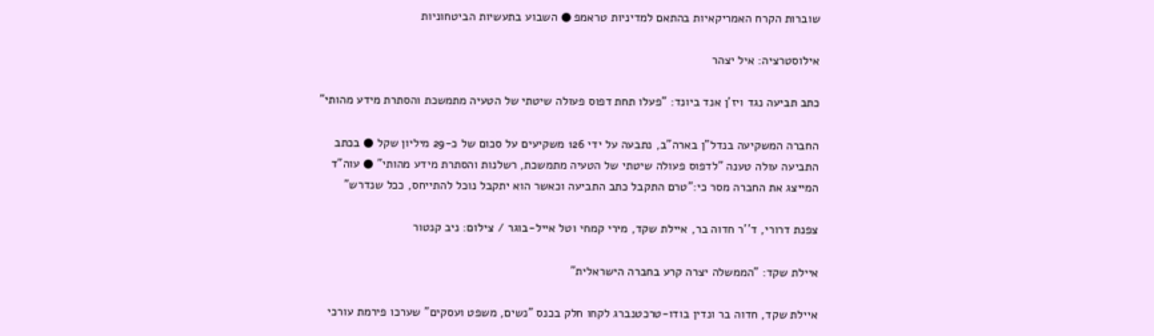שוברות הקרח האמריקאיות בהתאם למדיניות טראמפ ● השבוע בתעשיות הביטחוניות

אילוסטרציה: איל יצהר

כתב תביעה נגד ויז'ן אנד ביונד: "פעלו תחת דפוס פעולה שיטתי של הטעיה מתמשכת והסתרת מידע מהותי"

החברה המשקיעה בנדל"ן בארה"ב, נתבעה על ידי 126 משקיעים על סכום של כ-29 מיליון שקל ● בכתב התביעה עולה טענה "לדפוס פעולה שיטתי של הטעיה מתמשכת, רשלנות והסתרת מידע מהותי" ● עוה"ד המייצג את החברה מסר כי:"טרם התקבל כתב התביעה וכאשר הוא יתקבל נוכל להתייחס, ככל שנדרש"

צפנת דרורי, ד''ר חדוה בר, איילת שקד, מירי קמחי וטל אייל-בוגר / צילום: ניב קנטור

איילת שקד: "הממשלה יצרה קרע בחברה הישראלית"

איילת שקד, חדוה בר ונדין בודו-טרכטנברג לקחו חלק בכנס "נשים, משפט ועסקים" שערכו פירמת עורכי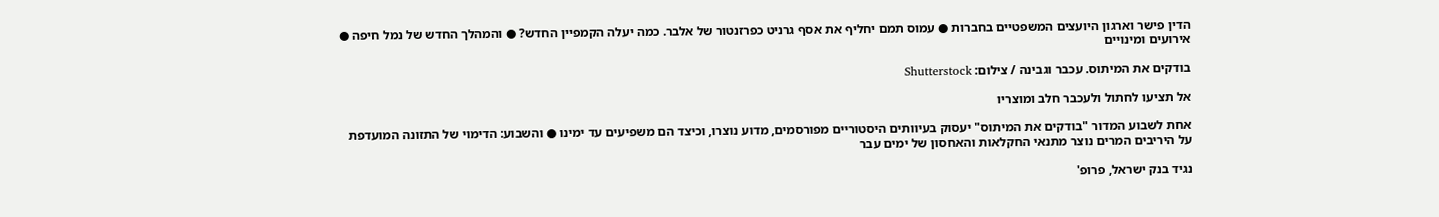הדין פישר וארגון היועצים המשפטיים בחברות ● עמוס תמם יחליף את אסף גרניט כפרזנטור של אלבר. כמה יעלה הקמפיין החדש? ● והמהלך החדש של נמל חיפה ● אירועים ומינויים

בודקים את המיתוס. עכבר וגבינה / צילום: Shutterstock

אל תציעו לחתול ולעכבר חלב ומוצריו

אחת לשבוע המדור "בודקים את המיתוס" יעסוק בעיוותים היסטוריים מפורסמים, מדוע נוצרו, וכיצד הם משפיעים עד ימינו ● והשבוע: הדימוי של התזונה המועדפת על היריבים המרים נוצר מתנאי החקלאות והאחסון של ימים עבר

נגיד בנק ישראל, פרופ'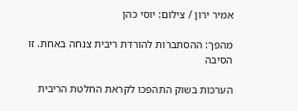אמיר ירון / צילום: יוסי כהן

מהפך: ההסתברות להורדת ריבית צנחה באחת. זו הסיבה

הערכות בשוק התהפכו לקראת החלטת הריבית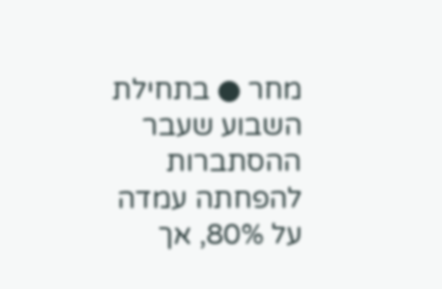מחר ● בתחילת השבוע שעבר ההסתברות להפחתה עמדה על 80%, אך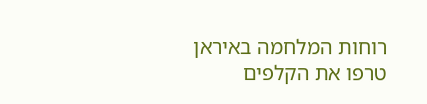רוחות המלחמה באיראן טרפו את הקלפים